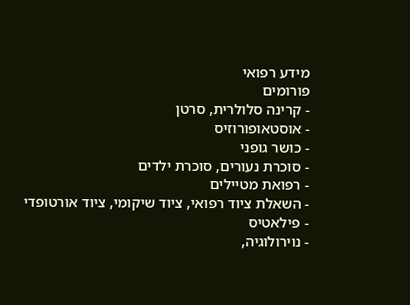מידע רפואי
פורומים
- קרינה סלולרית, סרטן
- אוסטאופורוזיס
- כושר גופני
- סוכרת נעורים, סוכרת ילדים
- רפואת מטיילים
- השאלת ציוד רפואי, ציוד שיקומי, ציוד אורטופדי
- פילאטיס
- נוירולוגיה,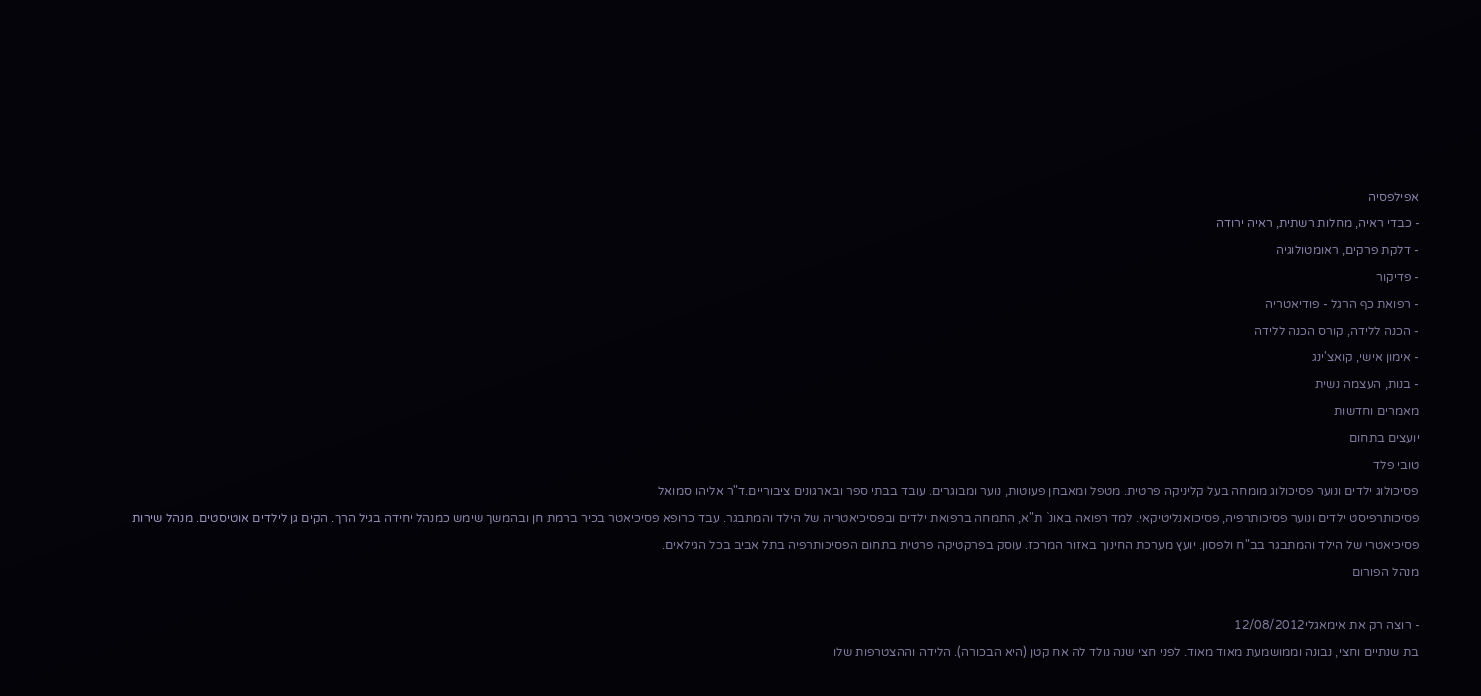אפילפסיה
- כבדי ראיה, מחלות רשתית, ראיה ירודה
- דלקת פרקים, ראומטולוגיה
- פדיקור
- רפואת כף הרגל - פודיאטריה
- הכנה ללידה, קורס הכנה ללידה
- אימון אישי, קואצ'ינג
- בנות, העצמה נשית
מאמרים וחדשות
יועצים בתחום
טובי פלד
פסיכולוג ילדים ונוער פסיכולוג מומחה בעל קליניקה פרטית. מטפל ומאבחן פעוטות, נוער ומבוגרים. עובד בבתי ספר ובארגונים ציבוריים.ד"ר אליהו סמואל
פסיכותרפיסט ילדים ונוער פסיכותרפיה, פסיכואנליטיקאי. למד רפואה באונ` ת"א, התמחה ברפואת ילדים ובפסיכיאטריה של הילד והמתבגר. עבד כרופא פסיכיאטר בכיר ברמת חן ובהמשך שימש כמנהל יחידה בגיל הרך. הקים גן לילדים אוטיסטים. מנהל שירות פסיכיאטרי של הילד והמתבגר בב"ח ולפסון. יועץ מערכת החינוך באזור המרכז. עוסק בפרקטיקה פרטית בתחום הפסיכותרפיה בתל אביב בכל הגילאים.
מנהל הפורום

- רוצה רק את אימאגלי12/08/2012
בת שנתיים וחצי, נבונה וממושמעת מאוד מאוד. לפני חצי שנה נולד לה אח קטן (היא הבכורה). הלידה וההצטרפות שלו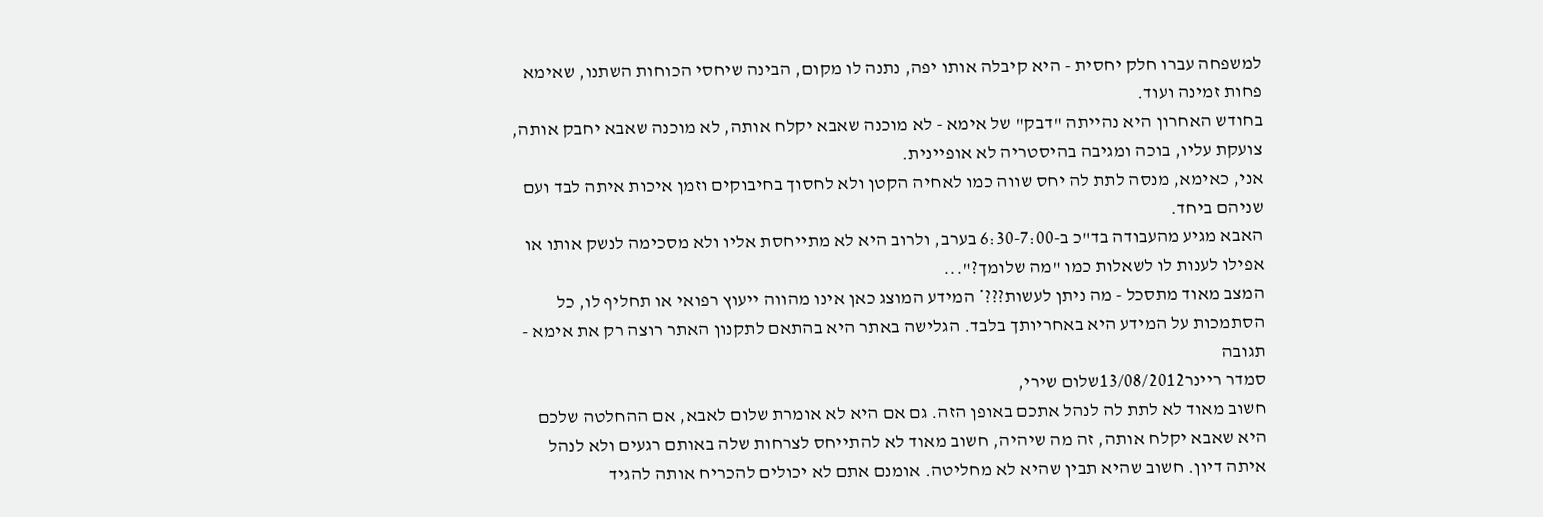למשפחה עברו חלק יחסית - היא קיבלה אותו יפה, נתנה לו מקום, הבינה שיחסי הכוחות השתנו, שאימא פחות זמינה ועוד.
בחודש האחרון היא נהייתה "דבק" של אימא - לא מוכנה שאבא יקלח אותה, לא מוכנה שאבא יחבק אותה, צועקת עליו, בוכה ומגיבה בהיסטריה לא אופיינית.
אני, כאימא, מנסה לתת לה יחס שווה כמו לאחיה הקטן ולא לחסוך בחיבוקים וזמן איכות איתה לבד ועם שניהם ביחד.
האבא מגיע מהעבודה בד"כ ב-6:30-7:00 בערב, ולרוב היא לא מתייחסת אליו ולא מסכימה לנשק אותו או אפילו לענות לו לשאלות כמו "מה שלומך?"...
המצב מאוד מתסכל - מה ניתן לעשות???* המידע המוצג כאן אינו מהווה ייעוץ רפואי או תחליף לו, כל הסתמכות על המידע היא באחריותך בלבד. הגלישה באתר היא בהתאם לתקנון האתר רוצה רק את אימא - תגובה
סמדר ריינר13/08/2012שלום שירי,
חשוב מאוד לא לתת לה לנהל אתכם באופן הזה. גם אם היא לא אומרת שלום לאבא, אם ההחלטה שלכם היא שאבא יקלח אותה, זה מה שיהיה, חשוב מאוד לא להתייחס לצרחות שלה באותם רגעים ולא לנהל איתה דיון. חשוב שהיא תבין שהיא לא מחליטה. אומנם אתם לא יכולים להכריח אותה להגיד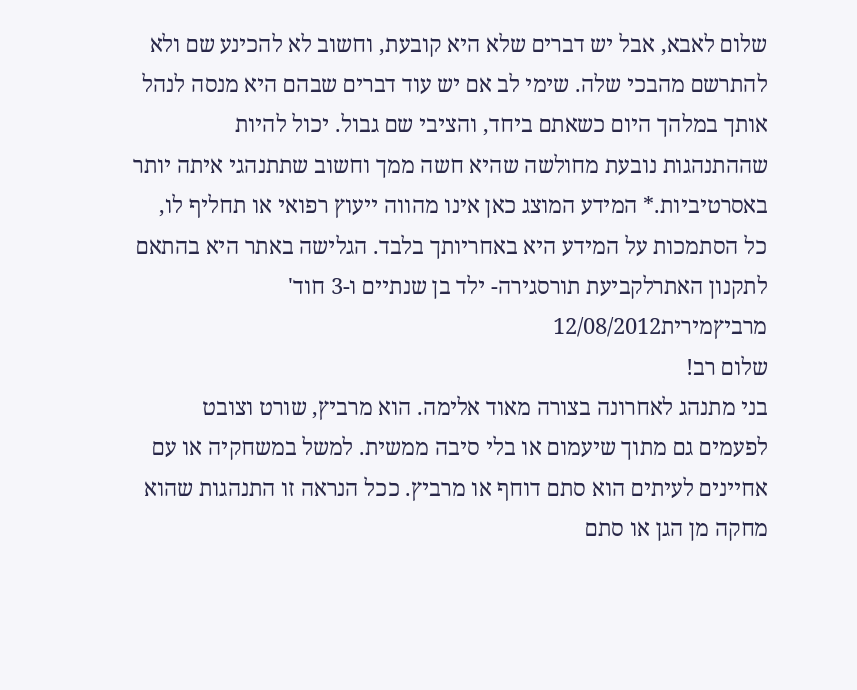שלום לאבא, אבל יש דברים שלא היא קובעת, וחשוב לא להכינע שם ולא להתרשם מהבכי שלה. שימי לב אם יש עוד דברים שבהם היא מנסה לנהל אותך במלהך היום כשאתם ביחד, והציבי שם גבול. יכול להיות שההתנהגות נובעת מחולשה שהיא חשה ממך וחשוב שתתנהגי איתה יותר באסרטיביות.* המידע המוצג כאן אינו מהווה ייעוץ רפואי או תחליף לו, כל הסתמכות על המידע היא באחריותך בלבד. הגלישה באתר היא בהתאם לתקנון האתרלקביעת תורסגירה- ילד בן שנתיים ו-3 חוד' מרביץמירית12/08/2012
שלום רב!
בני מתנהג לאחרונה בצורה מאוד אלימה. הוא מרביץ, שורט וצובט לפעמים גם מתוך שיעמום או בלי סיבה ממשית. למשל במשחקיה או עם אחיינים לעיתים הוא סתם דוחף או מרביץ. ככל הנראה זו התנהגות שהוא מחקה מן הגן או סתם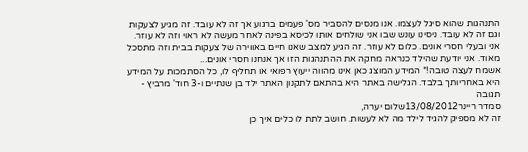התנהגות שהוא סיגל לעצמו. אנו מנסים להסביר מס' פעמים ברגוע אך זה לא עובד. זה מגיע לצעקות וגם זה לא עובד. ניסינו עונש שבו אני שולחים אותו לכיסא בפינה לאחר מעשה לא ראוי וזה לא עוזר. אני ובעלי חסרי אונים. כלום לא עוזר. זה הגיע למצב שאנו חיים באווירה של צעקות בבית וזה מתסכל מאוד. אני יודעת שהילד כנראה מחקה את ההתנהגות הזו אך אנחנו חסרי אונים...
אשמח לעצה טובה!* המידע המוצג כאן אינו מהווה ייעוץ רפואי או תחליף לו, כל הסתמכות על המידע היא באחריותך בלבד. הגלישה באתר היא בהתאם לתקנון האתר ילד בן שנתיים ו-3 חוד' מרביץ - תגובה
סמדר ריינר13/08/2012שלום יערה,
זה לא מספיק להגיד לילד מה לא לעשות. חושב לתת לו כלים איך כן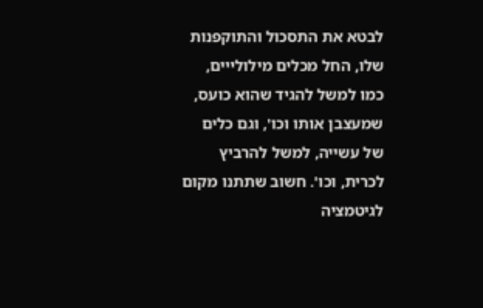לבטא את התסכול והתוקפנות שלו, החל מכלים מילולייים, כמו למשל להגיד שהוא כועס, שמעצבן אותו וכו', וגם כלים של עשייה, למשל להרביץ לכרית, וכו'. חשוב שתתנו מקום לגיטמציה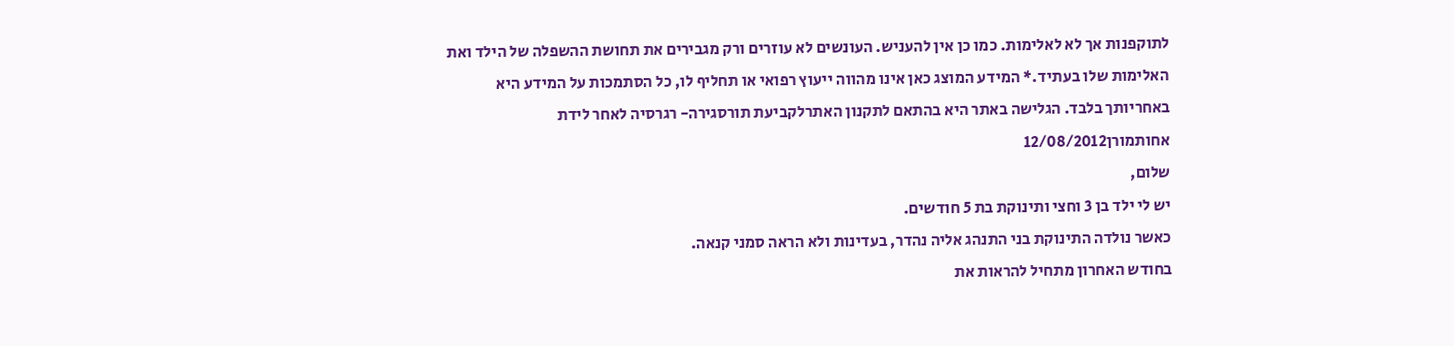לתוקפנות אך לא לאלימות. כמו כן אין להעניש. העונשים לא עוזרים ורק מגבירים את תחושת ההשפלה של הילד ואת האלימות שלו בעתיד.* המידע המוצג כאן אינו מהווה ייעוץ רפואי או תחליף לו, כל הסתמכות על המידע היא באחריותך בלבד. הגלישה באתר היא בהתאם לתקנון האתרלקביעת תורסגירה- רגרסיה לאחר לידת אחותמורן12/08/2012
שלום,
יש לי ילד בן 3 וחצי ותינוקת בת 5 חודשים.
כאשר נולדה התינוקת בני התנהג אליה נהדר, בעדינות ולא הראה סמני קנאה.
בחודש האחרון מתחיל להראות את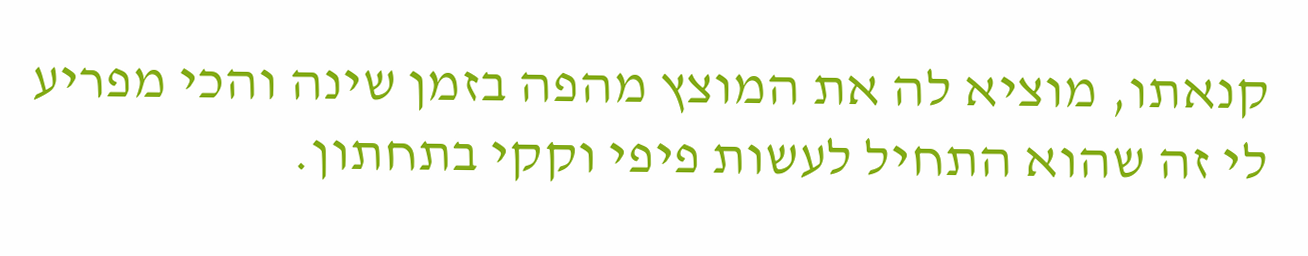קנאתו, מוציא לה את המוצץ מהפה בזמן שינה והכי מפריע לי זה שהוא התחיל לעשות פיפי וקקי בתחתון.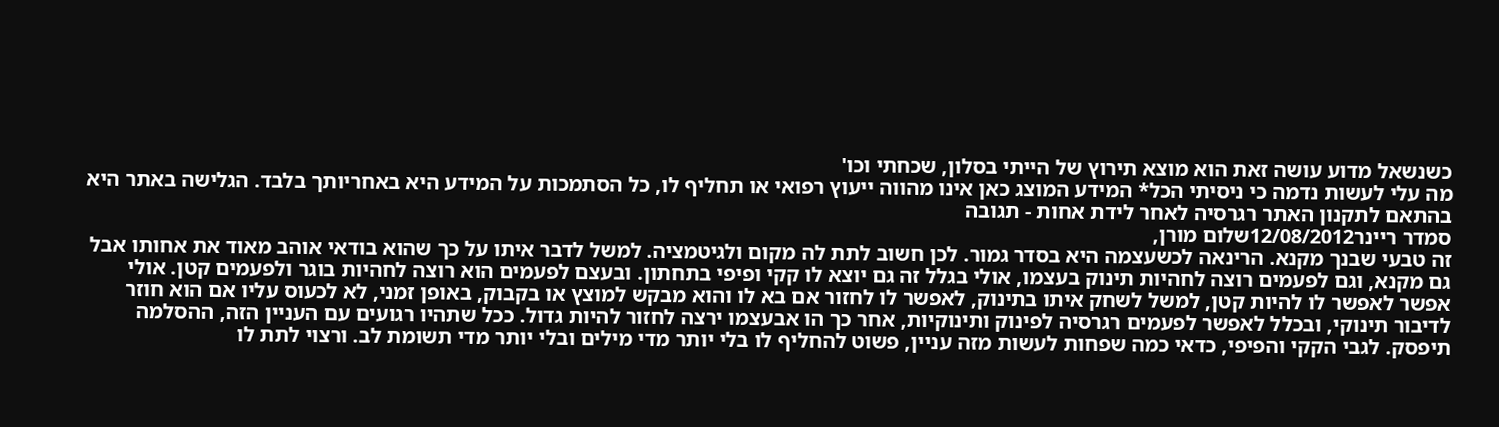כשנשאל מדוע עושה זאת הוא מוצא תירוץ של הייתי בסלון, שכחתי וכו'
מה עלי לעשות נדמה כי ניסיתי הכל* המידע המוצג כאן אינו מהווה ייעוץ רפואי או תחליף לו, כל הסתמכות על המידע היא באחריותך בלבד. הגלישה באתר היא בהתאם לתקנון האתר רגרסיה לאחר לידת אחות - תגובה
סמדר ריינר12/08/2012שלום מורן,
זה טבעי שבנך מקנא. הרינאה לכשעצמה היא בסדר גמור. לכן חשוב לתת לה מקום ולגיטמציה. למשל לדבר איתו על כך שהוא בודאי אוהב מאוד את אחותו אבל גם מקנא, וגם לפעמים רוצה לחהיות תינוק בעצמו, אולי בגלל זה גם יוצא לו קקי ופיפי בתחתון. ובעצם לפעמים הוא רוצה לחהיות בוגר ולפעמים קטן. אולי אפשר לאפשר לו להיות קטן, למשל לשחק איתו בתינוק, לאפשר לו לחזור אם בא לו והוא מבקש למוצץ או בקבוק, באופן זמני, לא לכעוס עליו אם הוא חוזר לדיבור תינוקי, ובכלל לאפשר לפעמים רגרסיה לפינוק ותינוקיות, אחר כך הו אבעצמו ירצה לחזור להיות גדול. ככל שתהיו רגועים עם העניין הזה, ההסלמה תיפסק. לגבי הקקי והפיפי, כדאי כמה שפחות לעשות מזה עניין, פשוט להחליף לו בלי יותר מדי מילים ובלי יותר מדי תשומת לב. ורצוי לתת לו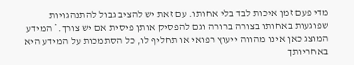מדי פעם זמן איכות לבד בלי אחותו. עם זאת יש להציב גבול להתנהגויות שפוגעות באחותו בצורה ברורה וגם להפסיק אותן פיסית אם יש צורך.* המידע המוצג כאן אינו מהווה ייעוץ רפואי או תחליף לו, כל הסתמכות על המידע היא באחריותך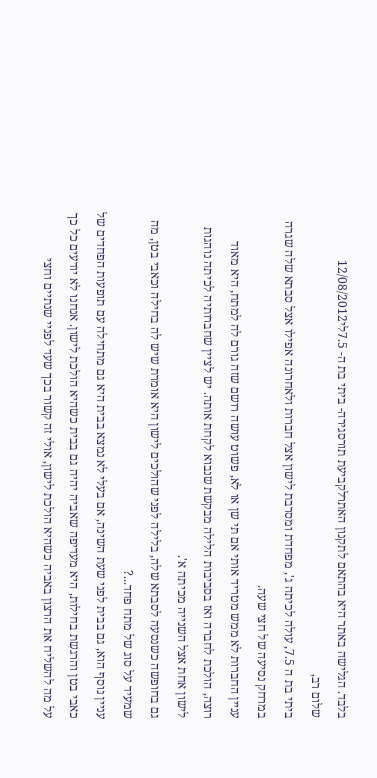בלבד. הגלישה באתר היא בהתאם לתקנון האתרלקביעת תורסגירה- ביתי בת ה- 7.5לי12/08/2012
שלום רב,
ביתי בת ה 7.5, עולה לכיתה ג', מפחדת ומסרבת לישון אצל חברות ולאחרונה אפילו אצל סבתא שלה שגרה במרחק נסיעה של חצי שעה.
עניין החברות לא ממש מטריד אותי אם תי שן או לא, פשוט עושה רושם שזה גורם לה למתח, היא מאוד רוצה, הולכת לחברה ואז בסביבות הלילה מבקשת שנבוא לקחת אותה. יש לציין שחברותיה לכיתה נוהגות לישון אחת אצל השנייה מכיתה א'.
גם בחופשה כשנסעה לסבתא שלה, בלילה לפני שהולכים לישון היא אומרת שיש לה בחילה וכאבי בטן, מה שמעיד על סוג של מתח פחד...?
עניין נוסף הוא, גם בבית לפני שעת השינה, אם בעלי לא נמצא בבית היא גם מתחילה עם תופעות הפחדים של כאבי בטן והרגשת בחילות, היא מעדיפה שאביה יהיה גם בבית כשהיא הולכת לישון. אנחנו לא יודעים כל כך על מה להשליח את הרצון באביה כשהיא הולכת לישון, אולי זה קשור בכך שעד לפניי שנתיים וחצי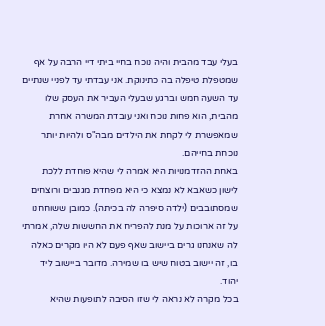בעלי עבד מהבית והיה נוכח בחיי ביתי דיי הרבה על אף שמטפלת טיפלה בה כתינוקת. אני עבדתי עד לפניי שנתיים עד השעה חמש וברגע שבעלי העביר את העסק שלו מהבית, הוא פחות נוכח ואני עובדת המשרה אחרת שמאפשרת לי לקחת את הילדים מבה"ס ולהיות יותר נוכחת בחייהם.
באחת ההזדמנויות היא אמרה לי שהיא פוחדת ללכת לישון כשאבא לא נמצא כי היא מפחדת מגנבים ורוצחים שמסתובבים (ילדה סיפרה לה בכיתה). כמובן ששוחחנו על זה ארוכות על מנת להפריח את החששות שלה, אמרתי לה שאנחנו גרים ביישוב שאף פעם לא היו מקרים כאלה בו, זה יישוב בטוח שיש בו שמירה. מדובר ביישוב ליד יהוד.
בכל מקרה לא נראה לי שזו הסיבה לתופעות שהיא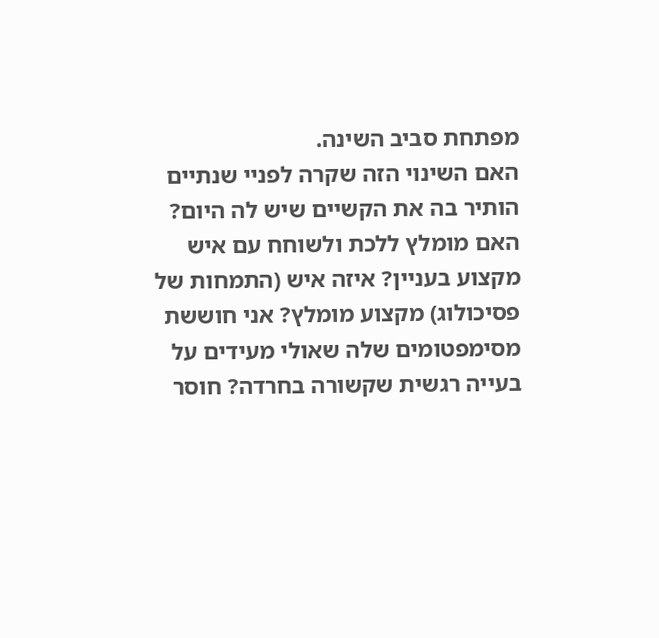מפתחת סביב השינה.
האם השינוי הזה שקרה לפניי שנתיים הותיר בה את הקשיים שיש לה היום?
האם מומלץ ללכת ולשוחח עם איש מקצוע בעניין? איזה איש (התמחות של פסיכולוג) מקצוע מומלץ? אני חוששת מסימפטומים שלה שאולי מעידים על בעייה רגשית שקשורה בחרדה? חוסר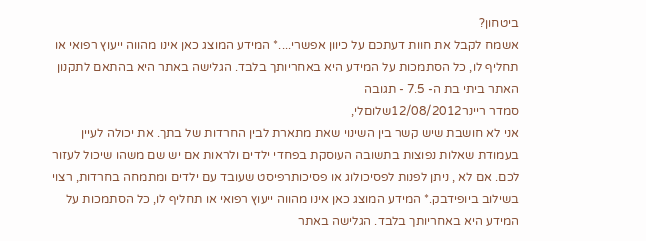ביטחון?
אשמח לקבל את חוות דעתכם על כיוון אפשרי....* המידע המוצג כאן אינו מהווה ייעוץ רפואי או תחליף לו, כל הסתמכות על המידע היא באחריותך בלבד. הגלישה באתר היא בהתאם לתקנון האתר ביתי בת ה- 7.5 - תגובה
סמדר ריינר12/08/2012שלוםלי,
אני לא חושבת שיש קשר בין השינוי שאת מתארת לבין החרדות של בתך. את יכולה לעיין בעמודת שאלות נפוצות בתשובה העוסקת בפחדי ילדים ולראות אם יש שם משהו שיכול לעזור לכם. אם לא , ניתן לפנות לפסיכולוג או פסיכותרפיסט שעובד עם ילדים ומתמחה בחרדות, רצוי בשילוב ביופידבק.* המידע המוצג כאן אינו מהווה ייעוץ רפואי או תחליף לו, כל הסתמכות על המידע היא באחריותך בלבד. הגלישה באתר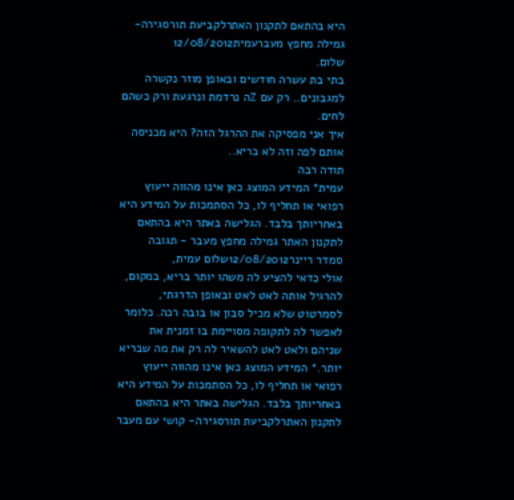היא בהתאם לתקנון האתרלקביעת תורסגירה- גמילה מחפץ מעברעמית12/08/2012
שלום.
בתי בת עשרה חודשים ובאופן מוזר נקשרה למגבונים.. רק עם Zה נרדמת ונרגעת ורק כשהם לחים.
איך אני מפסיקה את ההרגל הזה? היא מכניסה אותם לפה וזה לא בריא..
תודה רבה
עמית* המידע המוצג כאן אינו מהווה ייעוץ רפואי או תחליף לו, כל הסתמכות על המידע היא באחריותך בלבד. הגלישה באתר היא בהתאם לתקנון האתר גמילה מחפץ מעבר - תגובה
סמדר ריינר12/08/2012שלום עמית,
אולי כדאי להציע לה משהו יותר בריא, במקום, להרגיל אותה לאט לאט ובאופן הדרגתי, לסמרטוט שלא מכיל סבון או בובה רכה. כלומר לאפשר לה לתקופה מסויימת בו זמנית את שניהם ולאט לאט להשאיר לה רק את מה שבריא יותר.* המידע המוצג כאן אינו מהווה ייעוץ רפואי או תחליף לו, כל הסתמכות על המידע היא באחריותך בלבד. הגלישה באתר היא בהתאם לתקנון האתרלקביעת תורסגירה- קושי עם מעבר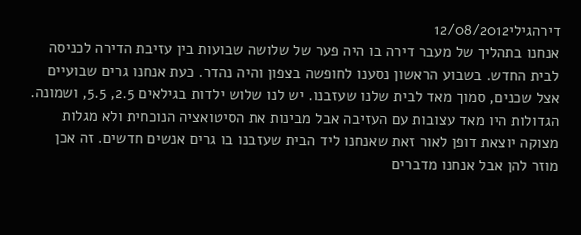דירהגילי12/08/2012
אנחנו בתהליך של מעבר דירה בו היה פער של שלושה שבועות בין עזיבת הדירה לכניסה לבית החדש. בשבוע הראשון נסענו לחופשה בצפון והיה נהדר. כעת אנחנו גרים שבועיים אצל שכנים, סמוך מאד לבית שלנו שעזבנו. יש לנו שלוש ילדות בגילאים 2.5, 5.5, ושמונה. הגדולות היו מאד עצובות עם העזיבה אבל מבינות את הסיטואציה הנוכחית ולא מגלות מצוקה יוצאת דופן לאור זאת שאנחנו ליד הבית שעזבנו בו גרים אנשים חדשים. זה אכן מוזר להן אבל אנחנו מדברים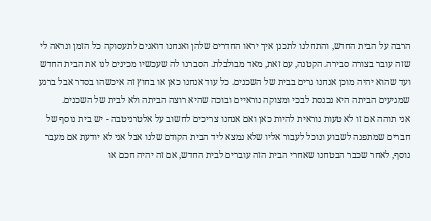הרבה על הבית החדש, והתחלנו לתכנן איך יראו החדרים שלהן ואנחנו דואגים לתעסוקה כל הזמן ונראה לי שזה עובר בצורה סבירה. הקטנה, עם זאת, מאד מבולבלת. הסברנו לה שעכשיו מכינים לנו את הבית החדש ועד שהוא יהיה מוכן אנחנו גרים בבית של השכנים. כל עוד אנחנו כאן או בחוץ זה איכשהו בסדר אבל ברגע שמגיעים הביתה היא נכנסת לבכי ומצוקה נוראיים ובוכה שהיא רוצה הביתה ולא לבית של השכנים.
אני תוהה אם זו לא טעות נוראית להיות כאן ואם אנחנו צריכים לחשוב על אלטרניטבה - יש בית נוסף של חברים שמתפנה לשבוע ונוכל לעבור אליו שלא נמצא ליד הבית הקודם שלנו אבל אני לא יודעת אם מעבר נוסף, לאחר שכבר הבטחנו שאחרי הבית הזה עוברים לבית החדש, אם זה יהיה חכם או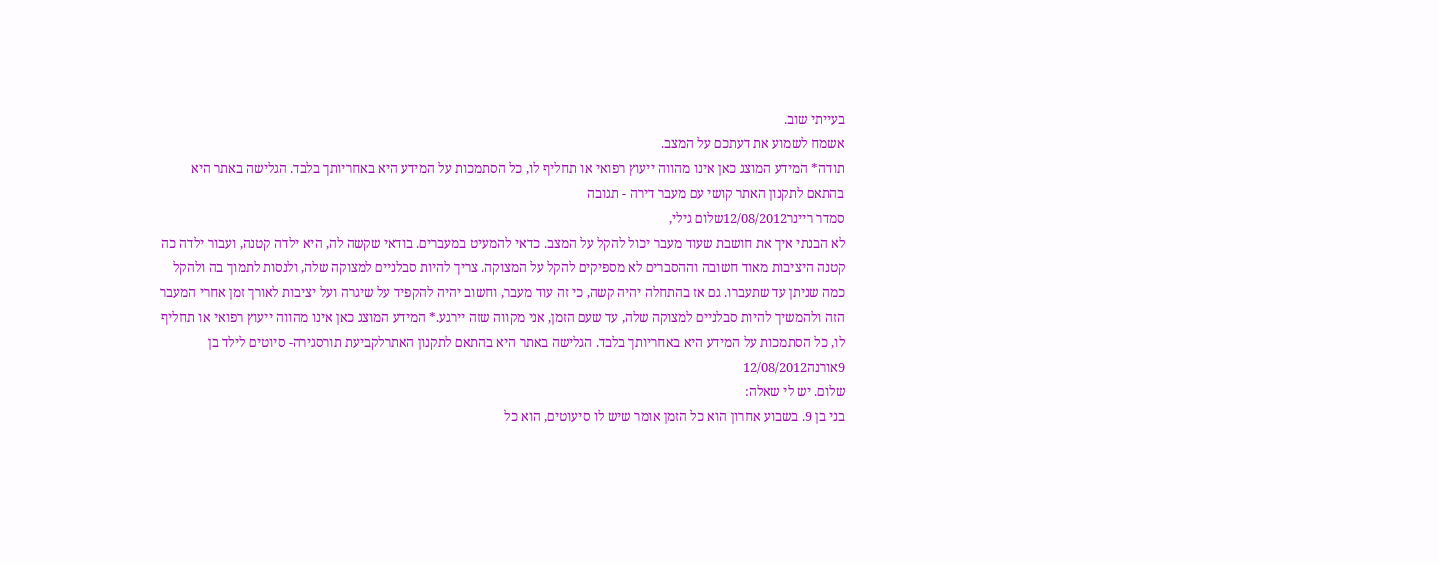בעייתי שוב.
אשמח לשמוע את דעתכם על המצב.
תודה* המידע המוצג כאן אינו מהווה ייעוץ רפואי או תחליף לו, כל הסתמכות על המידע היא באחריותך בלבד. הגלישה באתר היא בהתאם לתקנון האתר קושי עם מעבר דירה - תגובה
סמדר ריינר12/08/2012שלום גילי,
לא הבנתי איך את חושבת שעוד מעבר יכול להקל על המצב. כדאי להמעיט במעברים. בודאי שקשה לה, היא ילדה קטנה, ועבור ילדה כה קטנה היציבות מאוד חשובה וההסברים לא מספיקים להקל על המצוקה. צריך להיות סבלניים למצוקה שלה, ולנסות לתמוך בה ולהקל כמה שניתן עד שתעברו. גם אז בהתחלה יהיה קשה, כי זה עוד מעבר, וחשוב יהיה להקפיד על שיגרה ועל יציבות לאורך זמן אחרי המעבר הזה ולהמשיך להיות סבלניים למצוקה שלה, עד שעם הזמן, אני מקווה שזה יירגע.* המידע המוצג כאן אינו מהווה ייעוץ רפואי או תחליף לו, כל הסתמכות על המידע היא באחריותך בלבד. הגלישה באתר היא בהתאם לתקנון האתרלקביעת תורסגירה- סיוטים לילד בן 9אורנה12/08/2012
שלום. יש לי שאלה:
בני בן 9. בשבוע אחרון הוא כל הזמן אומר שיש לו סיעוטים, הוא כל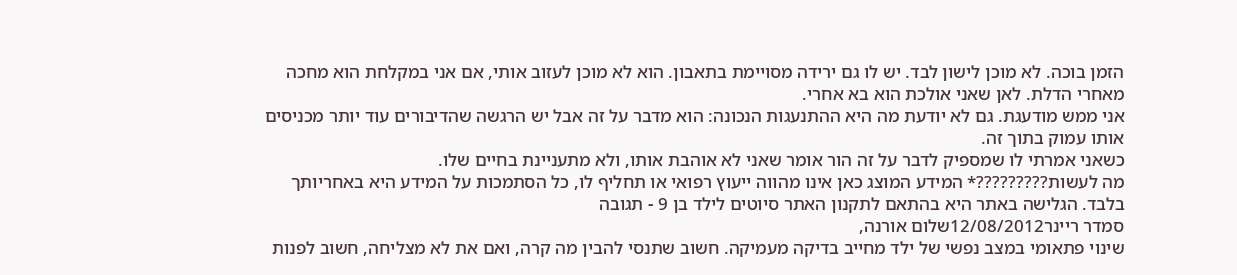הזמן בוכה. לא מוכן לישון לבד. יש לו גם ירידה מסויימת בתאבון. הוא לא מוכן לעזוב אותי, אם אני במקלחת הוא מחכה מאחרי הדלת. לאן שאני אולכת הוא בא אחרי.
אני ממש מודעגת. גם לא יודעת מה היא ההתנעגות הנכונה: הוא מדבר על זה אבל יש הרגשה שהדיבורים עוד יותר מכניסים אותו עמוק בתוך זה.
כשאני אמרתי לו שמספיק לדבר על זה הור אומר שאני לא אוהבת אותו, ולא מתעניינת בחיים שלו.
מה לעשות?????????* המידע המוצג כאן אינו מהווה ייעוץ רפואי או תחליף לו, כל הסתמכות על המידע היא באחריותך בלבד. הגלישה באתר היא בהתאם לתקנון האתר סיוטים לילד בן 9 - תגובה
סמדר ריינר12/08/2012שלום אורנה,
שינוי פתאומי במצב נפשי של ילד מחייב בדיקה מעמיקה. חשוב שתנסי להבין מה קרה, ואם את לא מצליחה, חשוב לפנות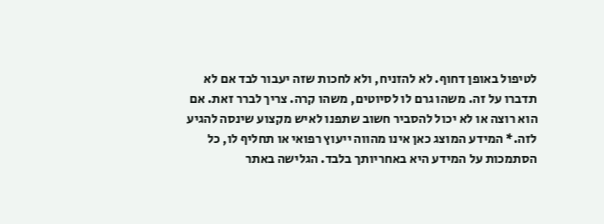לטיפול באופן דחוף. לא להזניח, ולא לחכות שזה יעבור לבד אם לא תדברו על זה. משהו גרם לו לסיוטים, משהו קרה. צריך לברר זאת. אם הוא רוצה או לא יכול להסביר חשוב שתפנו לאיש מקצוע שינסה להגיע לזה.* המידע המוצג כאן אינו מהווה ייעוץ רפואי או תחליף לו, כל הסתמכות על המידע היא באחריותך בלבד. הגלישה באתר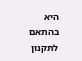היא בהתאם לתקנון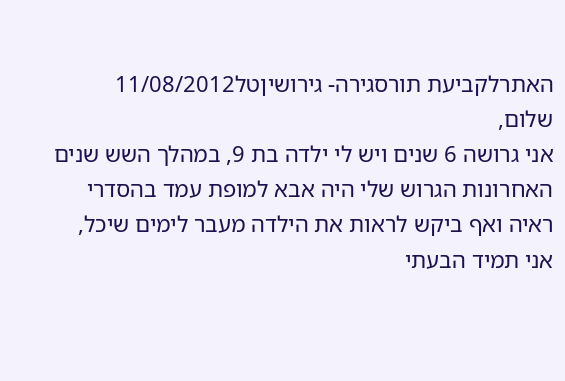האתרלקביעת תורסגירה- גירושיןטל11/08/2012
שלום,
אני גרושה 6 שנים ויש לי ילדה בת 9, במהלך השש שנים האחרונות הגרוש שלי היה אבא למופת עמד בהסדרי ראיה ואף ביקש לראות את הילדה מעבר לימים שיכל, אני תמיד הבעתי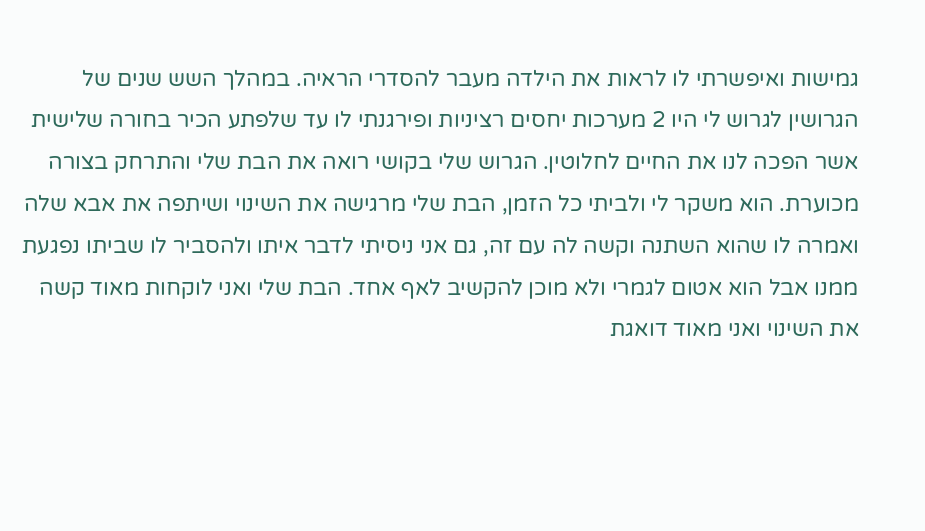גמישות ואיפשרתי לו לראות את הילדה מעבר להסדרי הראיה. במהלך השש שנים של הגרושין לגרוש לי היו 2 מערכות יחסים רציניות ופירגנתי לו עד שלפתע הכיר בחורה שלישית אשר הפכה לנו את החיים לחלוטין. הגרוש שלי בקושי רואה את הבת שלי והתרחק בצורה מכוערת. הוא משקר לי ולביתי כל הזמן, הבת שלי מרגישה את השינוי ושיתפה את אבא שלה ואמרה לו שהוא השתנה וקשה לה עם זה, גם אני ניסיתי לדבר איתו ולהסביר לו שביתו נפגעת ממנו אבל הוא אטום לגמרי ולא מוכן להקשיב לאף אחד. הבת שלי ואני לוקחות מאוד קשה את השינוי ואני מאוד דואגת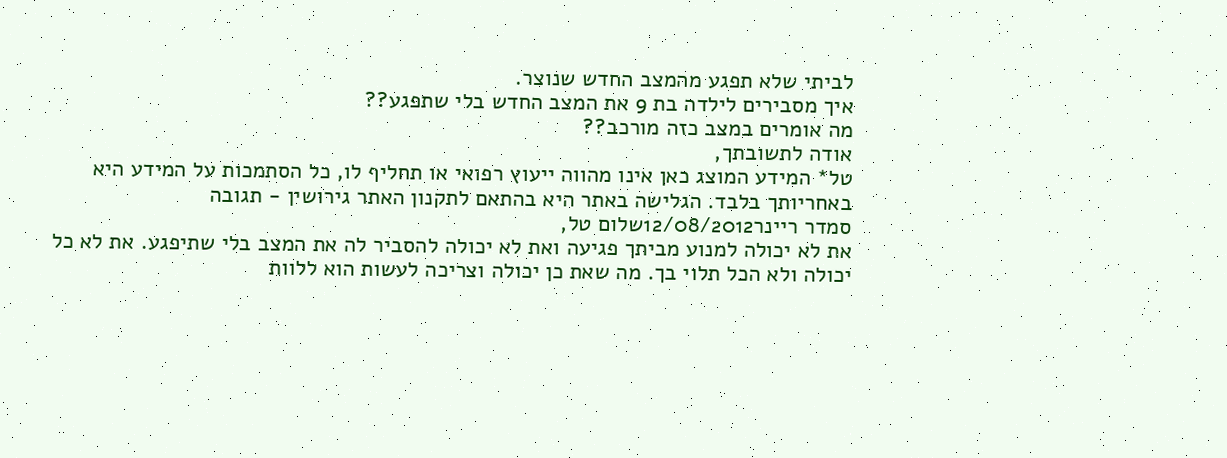לביתי שלא תפגע מהמצב החדש שנוצר.
איך מסבירים לילדה בת 9 את המצב החדש בלי שתפגע??
מה אומרים במצב כזה מורכב??
אודה לתשובתך,
טל* המידע המוצג כאן אינו מהווה ייעוץ רפואי או תחליף לו, כל הסתמכות על המידע היא באחריותך בלבד. הגלישה באתר היא בהתאם לתקנון האתר גירושין - תגובה
סמדר ריינר12/08/2012שלום טל,
את לא יכולה למנוע מביתך פגיעה ואת לא יכולה להסביר לה את המצב בלי שתיפגע. את לא כל יכולה ולא הכל תלוי בך. מה שאת כן יכולה וצריכה לעשות הוא ללוות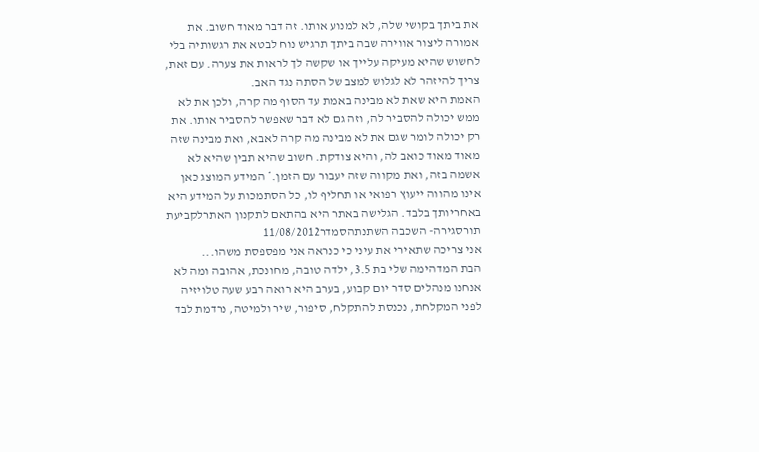את ביתך בקושי שלה, לא למנוע אותו. זה דבר מאוד חשוב. את אמורה ליצור אווירה שבה ביתך תרגיש נוח לבטא את רגשותיה בלי לחשוש שהיא מעיקה עלייך או שקשה לך לראות את צערה. עם זאת, צריך להיזהר לא לגלוש למצב של הסתה נגד האב.
האמת היא שאת לא מבינה באמת עד הסוף מה קרה, ולכן את לא ממש יכולה להסביר לה, וזה גם לא דבר שאפשר להסביר אותו. את רק יכולה לומר שגם את לא מבינה מה קרה לאבא, ואת מבינה שזה מאוד מאוד כואב לה, והיא צודקת. חשוב שהיא תבין שהיא לא אשמה בזה, ואת מקווה שזה יעבור עם הזמן.* המידע המוצג כאן אינו מהווה ייעוץ רפואי או תחליף לו, כל הסתמכות על המידע היא באחריותך בלבד. הגלישה באתר היא בהתאם לתקנון האתרלקביעת תורסגירה- השכבה השתנתהסמדר11/08/2012
אני צריכה שתאירי את עיני כי כנראה אני מפספסת משהו...
הבת המדהימה שלי בת 3.5, ילדה טובה, מחונכת, אהובה ומה לא
אנחנו מנהלים סדר יום קבוע, בערב היא רואה רבע שעה טלויזיה לפני המקלחת, נכנסת להתקלח, סיפור, שיר ולמיטה, נרדמת לבד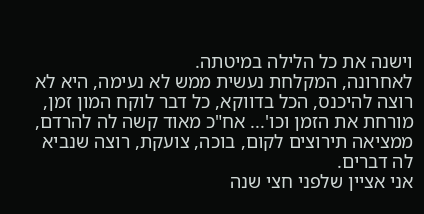וישנה את כל הלילה במיטתה.
לאחרונה, המקלחת נעשית ממש לא נעימה, היא לא רוצה להיכנס, הכל בדווקא, כל דבר לוקח המון זמן, מורחת את הזמן וכו'... אח"כ מאוד קשה לה להרדם, ממציאה תירוצים לקום, בוכה, צועקת, רוצה שנביא לה דברים.
אני אציין שלפני חצי שנה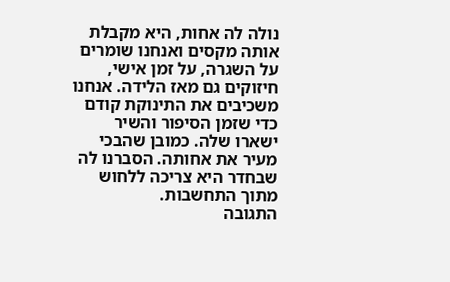נולה לה אחות, היא מקבלת אותה מקסים ואנחנו שומרים על השגרה, על זמן אישי, חיזוקים גם מאז הלידה. אנחנו משכיבים את התינוקת קודם כדי שזמן הסיפור והשיר ישארו שלה. כמובן שהבכי מעיר את אחותה. הסברנו לה שבחדר היא צריכה ללחוש מתוך התחשבות.
התגובה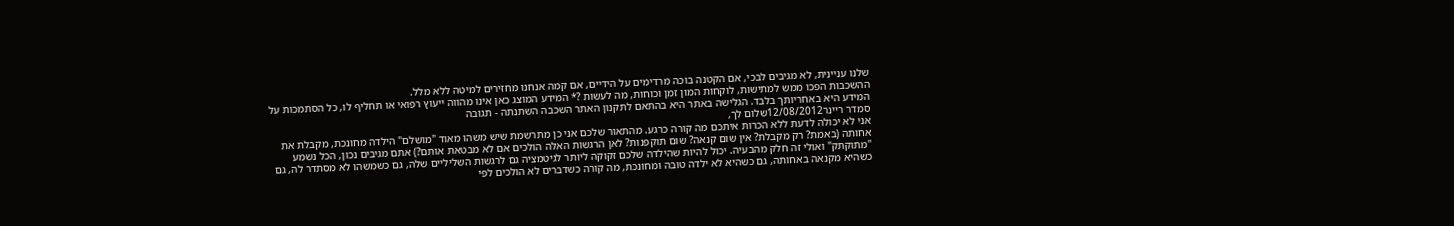שלנו עניינית, לא מגיבים לבכי, אם הקטנה בוכה מרדימים על הידיים, אם קמה אנחנו מחזירים למיטה ללא מלל.
ההשכבות הפכו ממש למתישות, לוקחות המון זמן וכוחות, מה לעשות ?* המידע המוצג כאן אינו מהווה ייעוץ רפואי או תחליף לו, כל הסתמכות על המידע היא באחריותך בלבד. הגלישה באתר היא בהתאם לתקנון האתר השכבה השתנתה - תגובה
סמדר ריינר12/08/2012שלום לך,
אני לא יכולה לדעת ללא הכרות איתכם מה קורה כרגע. מהתאור שלכם אני כן מתרשמת שיש משהו מאוד "מושלם" הילדה מחונכת, מקבלת את אחותה (באמת? רק מקבלת? אין שום קנאה? שום תוקפנות? לאן הרגשות האלה הולכים אם לא מבטאת אותם?) אתם מגיבים נכון, הכל נשמע "מתוקתק" ואולי זה חלק מהבעיה. יכול להיות שהילדה שלכם זקוקה ליותר לגיטמציה גם לרגשות השליליים שלה, גם כשמשהו לא מסתדר לה, גם כשהיא מקנאה באחותה, גם כשהיא לא ילדה טובה ומחונכת, מה קורה כשדברים לא הולכים לפי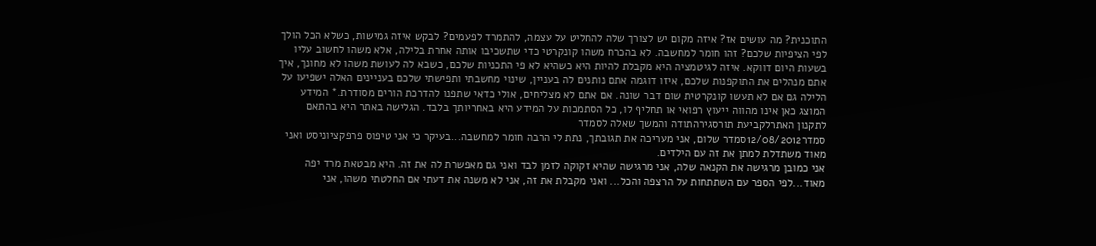התוכנית? מה עושים אז? איזה מקום יש לצורך שלה להחליט על עצמה, להתמרד לפעמים? לבקש איזה גמישות, כשלא הכל הולך לפי הציפיות שלכם? זהו חומר למחשבה. לא בהכרח משהו קונקרטי כדי שתשכיבו אותה אחרת בלילה, אלא משהו לחשוב עליו בשעות היום דווקא. איזה לגיטמציה היא מקבלת להיות היא כשהיא לא פי התכניות שלכם, כשבא לה לעושת משהו לא מחונך, איך אתם מנהלים את התוקפנות שלכם, איזו דוגמה אתם נותנים לה בעניין, שינוי מחשבתי ותפישתי שלכם בעניינים האלה ישפיעו על הלילה גם אם לא תעשו קונקרטית שום דבר שונה. אם אתם לא מצליחים, אולי כדאי שתפנו להדרכת הורים מסודרת.* המידע המוצג כאן אינו מהווה ייעוץ רפואי או תחליף לו, כל הסתמכות על המידע היא באחריותך בלבד. הגלישה באתר היא בהתאם לתקנון האתרלקביעת תורסגירהתודה והמשך שאלה לסמדר
סמדר12/08/2012סמדר שלום, אני מעריכה את תגובתך, נתת לי הרבה חומר למחשבה...בעיקר כי אני טיפוס פרפקציוניסט ואני מאוד משתדלת למתן את זה עם הילדים.
אני כמובן מרגישה את הקנאה שלה, אני מרגישה שהיא זקוקה לזמן לבד ואני גם מאפשרת לה את זה. היא מבטאת מרד יפה מאוד...לפי הספר עם השתתחות על הרצפה והכל... ואני מקבלת את זה, אני לא משנה את דעתי אם החלטתי משהו, אני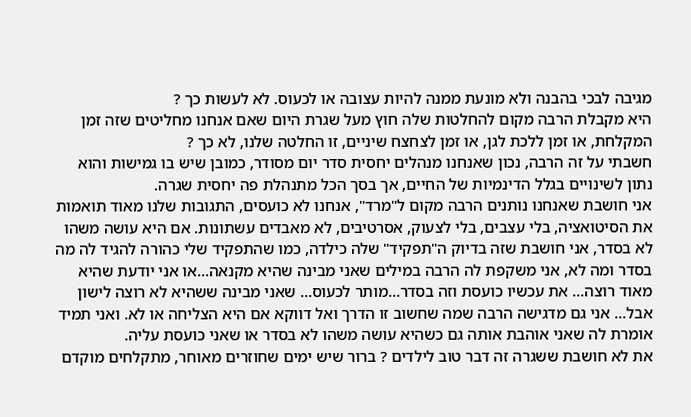מגיבה לבכי בהבנה ולא מונעת ממנה להיות עצובה או לכעוס. לא לעשות כך ?
היא מקבלת הרבה מקום להחלטות שלה חוץ מעל שגרת היום שאם אנחנו מחליטים שזה זמן המקלחת, או זמן ללכת לגן, או זמן לצחצח שיניים, זו החלטה שלנו, לא כך ?
חשבתי על זה הרבה, נכון שאנחנו מנהלים יחסית סדר יום מסודר, כמובן שיש בו גמישות והוא נתון לשינויים בגלל הדינמיות של החיים, אך בסך הכל מתנהלת פה יחסית שגרה.
אני חושבת שאנחנו נותנים הרבה מקום ל"מרד", אנחנו לא כועסים, התגובות שלנו מאוד תואמות את הסיטואציה, בלי עצבים, בלי לצעוק, אסרטיבים, לא מאבדים עשתונות. אם היא עושה משהו לא בסדר, אני חושבת שזה בדיוק ה"תפקיד" שלה כילדה, כמו שהתפקיד שלי כהורה להגיד לה מה בסדר ומה לא, אני משקפת לה הרבה במילים שאני מבינה שהיא מקנאה...או אני יודעת שהיא מאוד רוצה... את עכשיו כועסת וזה בסדר...מותר לכעוס... שאני מבינה ששהיא לא רוצה לישון אבל... אני גם מדגישה הרבה שמה שחשוב זו הדרך ואל דווקא אם היא הצליחה או לא. ואני תמיד אומרת לה שאני אוהבת אותה גם כשהיא עושה משהו לא בסדר או שאני כועסת עליה.
את לא חושבת ששגרה זה דבר טוב לילדים ? ברור שיש ימים שחוזרים מאוחר, מתקלחים מוקדם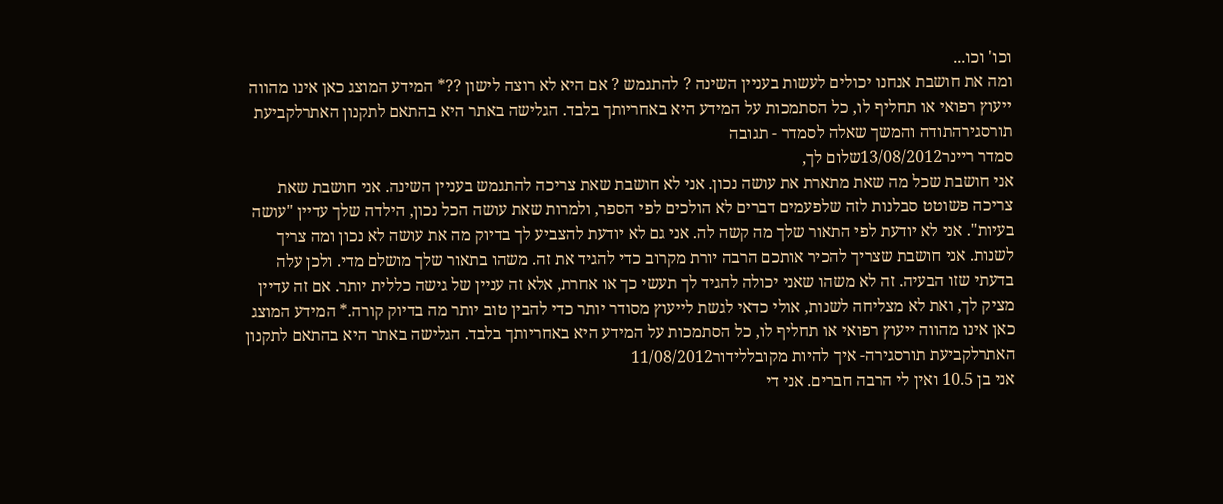וכו' וכו...
ומה את חושבת אנחנו יכולים לעשות בעניין השינה ? להתגמש ? אם היא לא רוצה לישון ??* המידע המוצג כאן אינו מהווה ייעוץ רפואי או תחליף לו, כל הסתמכות על המידע היא באחריותך בלבד. הגלישה באתר היא בהתאם לתקנון האתרלקביעת תורסגירהתודה והמשך שאלה לסמדר - תגובה
סמדר ריינר13/08/2012שלום לך,
אני חושבת שכל מה שאת מתארת את עושה נכון. אני לא חושבת שאת צריכה להתגמש בעניין השינה. אני חושבת שאת צריכה פשוטט סבלנות לזה שלפעמים דברים לא הולכים לפי הספר, ולמרות שאת עושה הכל נכון, הילדה שלך עדיין "עושה בעיות". אני לא יודעת לפי התאור שלך מה קשה לה. אני גם לא יודעת להצביע לך בדיוק מה את עושה לא נכון ומה צריך לשנות. אני חושבת שצריך להכיר אותכם הרבה יורת מקרוב כדי להגיד את זה. משהו בתאור שלך מושלם מדי. ולכן עלה בדעתי שזו הבעיה. זה לא משהו שאני יכולה להגיד לך תעשי כך או אחרת, אלא זה עניין של גישה כללית יותר. אם זה עדיין מציק לך, ואת לא מצליחה לשנות, אולי כדאי לגשת לייעוץ מסודר יותר כדי להבין טוב יותר מה בדיוק קורה.* המידע המוצג כאן אינו מהווה ייעוץ רפואי או תחליף לו, כל הסתמכות על המידע היא באחריותך בלבד. הגלישה באתר היא בהתאם לתקנון האתרלקביעת תורסגירה- איך להיות מקובללידור11/08/2012
אני בן 10.5 ואין לי הרבה חברים. אני די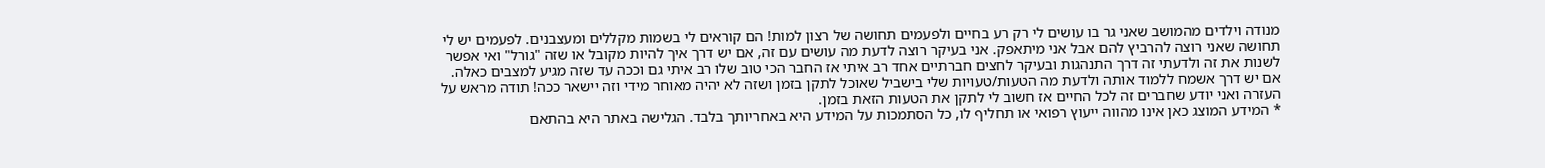מנודה וילדים מהמושב שאני גר בו עושים לי רק רע בחיים ולפעמים תחושה של רצון למות! הם קוראים לי בשמות מקללים ומעצבנים. לפעמים יש לי תחושה שאני רוצה להרביץ להם אבל אני מיתאפק. אני בעיקר רוצה לדעת מה עושים עם זה, אם יש דרך איך להיות מקובל או שזה "גורל" ואי אפשר לשנות את זה ולדעתי זה דרך התנהגות ובעיקר לחצים חברתיים אחד רב איתי אז החבר הכי טוב שלו רב איתי גם וככה עד שזה מגיע למצבים כאלה. אם יש דרך אשמח ללמוד אותה ולדעת מה הטעות/טעויות שלי בישביל שאוכל לתקן בזמן ושזה לא יהיה מאוחר מידי וזה יישאר ככה! תודה מראש על העזרה ואני יודע שחברים זה לכל החיים אז חשוב לי לתקן את הטעות הזאת בזמן.
* המידע המוצג כאן אינו מהווה ייעוץ רפואי או תחליף לו, כל הסתמכות על המידע היא באחריותך בלבד. הגלישה באתר היא בהתאם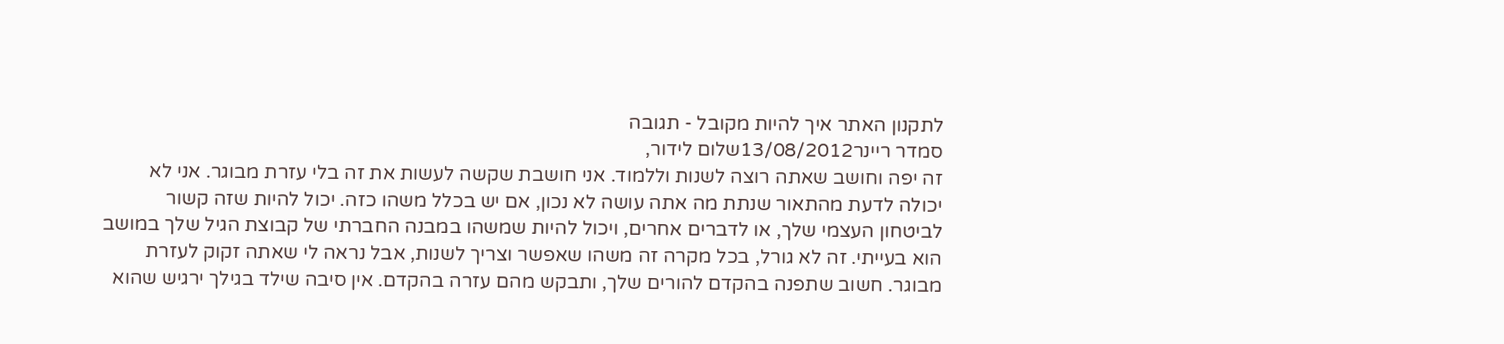לתקנון האתר איך להיות מקובל - תגובה
סמדר ריינר13/08/2012שלום לידור,
זה יפה וחושב שאתה רוצה לשנות וללמוד. אני חושבת שקשה לעשות את זה בלי עזרת מבוגר. אני לא יכולה לדעת מהתאור שנתת מה אתה עושה לא נכון, אם יש בכלל משהו כזה. יכול להיות שזה קשור לביטחון העצמי שלך, או לדברים אחרים, ויכול להיות שמשהו במבנה החברתי של קבוצת הגיל שלך במושב הוא בעייתי. זה לא גורל, בכל מקרה זה משהו שאפשר וצריך לשנות, אבל נראה לי שאתה זקוק לעזרת מבוגר. חשוב שתפנה בהקדם להורים שלך, ותבקש מהם עזרה בהקדם. אין סיבה שילד בגילך ירגיש שהוא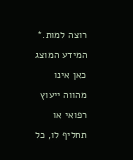רוצה למות.* המידע המוצג כאן אינו מהווה ייעוץ רפואי או תחליף לו, כל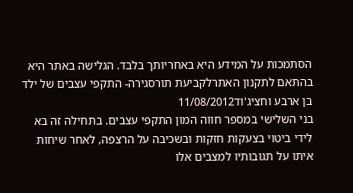הסתמכות על המידע היא באחריותך בלבד. הגלישה באתר היא בהתאם לתקנון האתרלקביעת תורסגירה- התקפי עצבים של ילד בן ארבע וחציג'וד11/08/2012
בני השלישי במספר חווה המון התקפי עצבים. בתחילה זה בא לידי ביטוי בצעקות חזקות ובשכיבה על הרצפה, לאחר שיחות איתו על תגובותיו למצבים אלו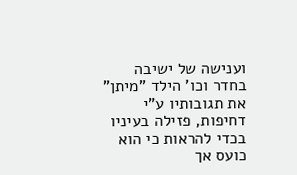וענישה של ישיבה בחדר וכו' הילד "מיתן" את תגובותיו ע"י דחיפות, פזילה בעיניו בכדי להראות כי הוא כועס אך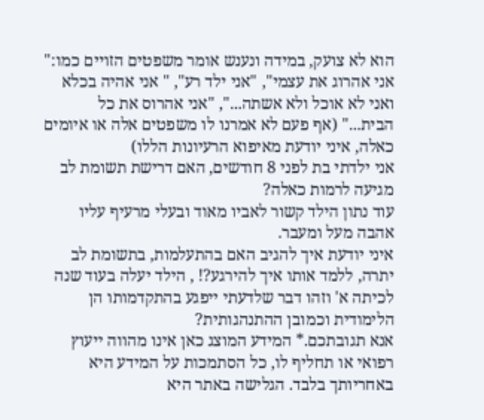הוא לא צועק, במידה ונענש אומר משפטים הזויים כמו:" אני אהרוג את עצמי", "אני ילד רע", " אני אהיה בכלא ואני לא אוכל ולא אשתה...", "אני אהרוס את כל הבית..." (אף פעם לא אמרנו לו משפטים אלה או איומים כאלה, איני יודעת מאיפוא הרעיונות הללו)
אני ילדתי בת לפני 8 חודשים, האם דרישת תשומת לב מגיעה לרמות כאלה?
עוד נתון הילד קשור לאביו מאוד ובעלי מרעיף עליו אהבה מעל ומעבר.
איני יודעת איך להגיב האם בהתעלמות, בתשומת לב יתרה, ללמד אותו איך להירגע?! , הילד יעלה בעוד שנה לכיתה א' וזהו דבר שלדעתי ייפגע בהתקדמותו הן הלימודית וכמובן ההתנהגותית?
אנא תגובתכם.* המידע המוצג כאן אינו מהווה ייעוץ רפואי או תחליף לו, כל הסתמכות על המידע היא באחריותך בלבד. הגלישה באתר היא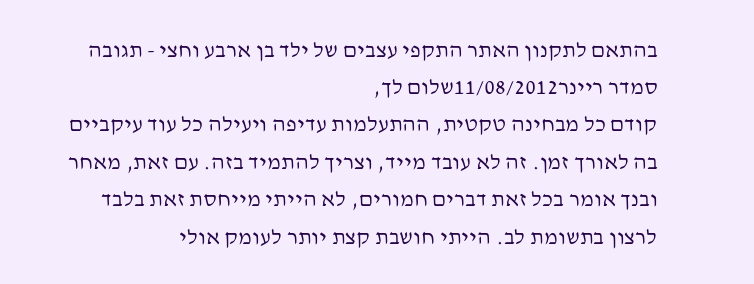בהתאם לתקנון האתר התקפי עצבים של ילד בן ארבע וחצי - תגובה
סמדר ריינר11/08/2012שלום לך,
קודם כל מבחינה טקטית, ההתעלמות עדיפה ויעילה כל עוד עיקביים בה לאורך זמן. זה לא עובד מייד, וצריך להתמיד בזה. עם זאת, מאחר ובנך אומר בכל זאת דברים חמורים, לא הייתי מייחסת זאת בלבד לרצון בתשומת לב. הייתי חושבת קצת יותר לעומק אולי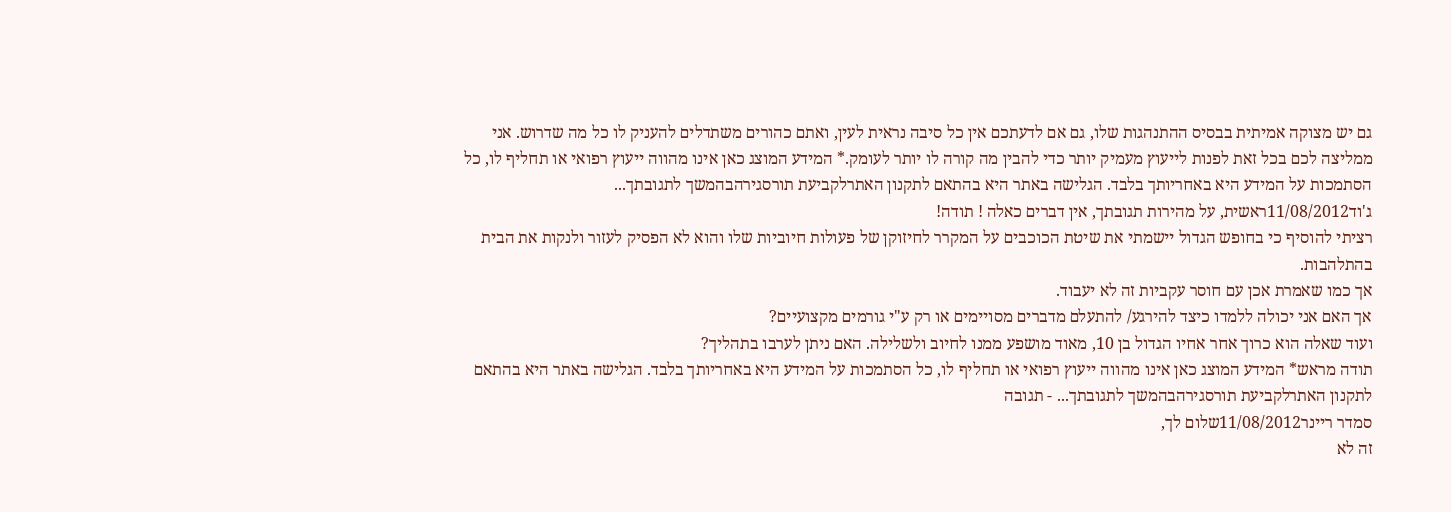גם יש מצוקה אמיתית בבסיס ההתנהגות שלו, גם אם לדעתכם אין כל סיבה נראית לעין, ואתם כהורים משתדלים להעניק לו כל מה שדרוש. אני ממליצה לכם בכל זאת לפנות לייעוץ מעמיק יותר כדי להבין מה קורה לו יותר לעומק.* המידע המוצג כאן אינו מהווה ייעוץ רפואי או תחליף לו, כל הסתמכות על המידע היא באחריותך בלבד. הגלישה באתר היא בהתאם לתקנון האתרלקביעת תורסגירהבהמשך לתגובתך...
ג'וד11/08/2012ראשית, על מהירות תגובתך, אין דברים כאלה ! תודה!
רציתי להוסיף כי בחופש הגדול יישמתי את שיטת הכוכבים על המקרר לחיזוקן של פעולות חיוביות שלו והוא לא הפסיק לעזור ולנקות את הבית בהתלהבות.
אך כמו שאמרת אכן עם חוסר עקביות זה לא יעבוד.
אך האם אני יכולה ללמדו כיצד להירגע/ להתעלם מדברים מסויימים או רק ע"י גורמים מקצועיים?
ועוד שאלה הוא כרוך אחר אחיו הגדול בן 10, מאוד מושפע ממנו לחיוב ולשלילה. האם ניתן לערבו בתהליך?
תודה מראש* המידע המוצג כאן אינו מהווה ייעוץ רפואי או תחליף לו, כל הסתמכות על המידע היא באחריותך בלבד. הגלישה באתר היא בהתאם לתקנון האתרלקביעת תורסגירהבהמשך לתגובתך... - תגובה
סמדר ריינר11/08/2012שלום לך,
זה לא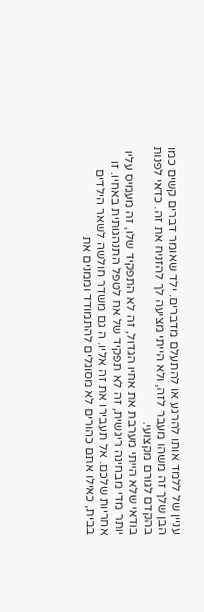עניין של ללמד אותו להרגע או להתעלם מדברים. ילד שאומר דברים קשים כמו הבן שלך זה משהו מעבר לזה, ולא הייתי מציעה לך להזניח את זה. כדאי לפנות בהקדם לגורם מקצועי.
בודאי שלא הייתי מערבת את אחיו הגדול, זה לא התפקיד שלו, זה מעמיס עליו יותר מדי מבחינה ריגשית, זה לא תפקיד של אח לטפל התנהגותית באחיו. זו אחריות שלכם. אל תעבירו את זה אליו. ה גם משדר חולשה לשאר הילדים בבית, כאילו אתם כהורים לא מסוגלים להתמודד וממנים את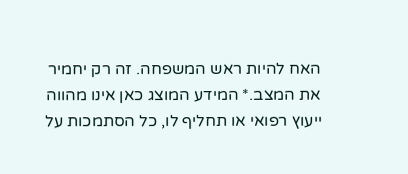האח להיות ראש המשפחה. זה רק יחמיר את המצב.* המידע המוצג כאן אינו מהווה ייעוץ רפואי או תחליף לו, כל הסתמכות על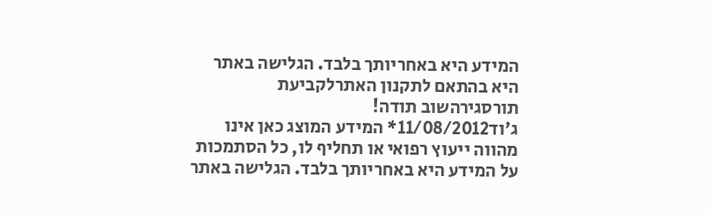המידע היא באחריותך בלבד. הגלישה באתר היא בהתאם לתקנון האתרלקביעת תורסגירהשוב תודה!
ג'וד11/08/2012* המידע המוצג כאן אינו מהווה ייעוץ רפואי או תחליף לו, כל הסתמכות על המידע היא באחריותך בלבד. הגלישה באתר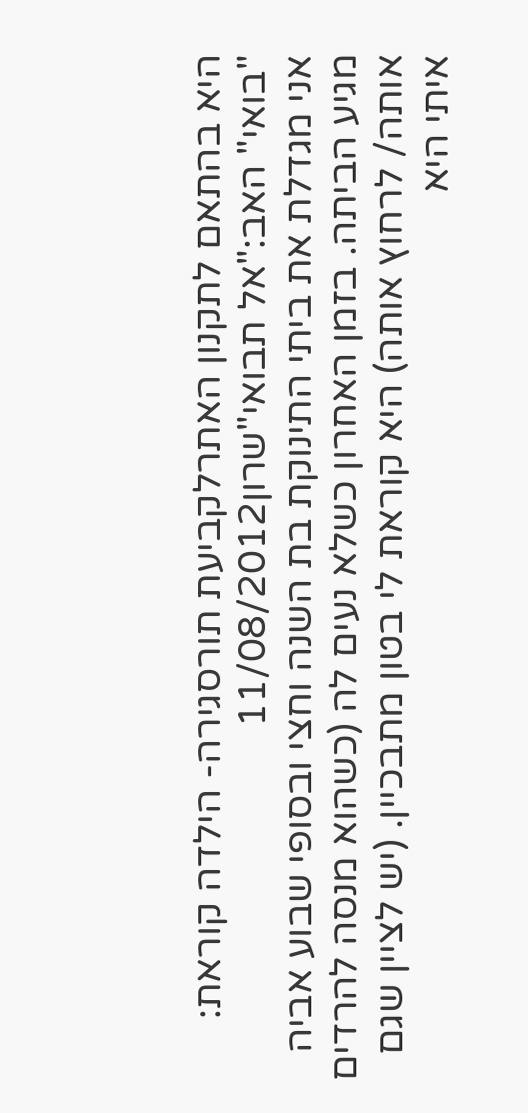היא בהתאם לתקנון האתרלקביעת תורסגירה- הילדה קוראת: "בואי" האב:"אל תבואי"שרון11/08/2012
אני מגדלת את ביתי התינוקת בת השנה וחצי ובסופי שבוע אביה מגיע הביתה. בזמן האחרון כשלא נעים לה (כשהוא מנסה להרדים אותה/ לרחוץ אותה) היא קוראת לי בטון מתבכיין. (יש לציין שגם איתי היא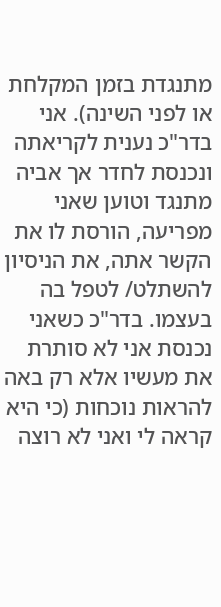מתנגדת בזמן המקלחת או לפני השינה). אני בדר"כ נענית לקריאתה ונכנסת לחדר אך אביה מתנגד וטוען שאני מפריעה, הורסת לו את הקשר אתה, את הניסיון להשתלט/ לטפל בה בעצמו. בדר"כ כשאני נכנסת אני לא סותרת את מעשיו אלא רק באה להראות נוכחות (כי היא קראה לי ואני לא רוצה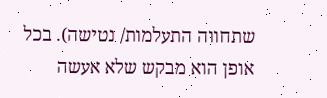שתחווה התעלמות/ נטישה). בכל אופן הוא מבקש שלא אעשה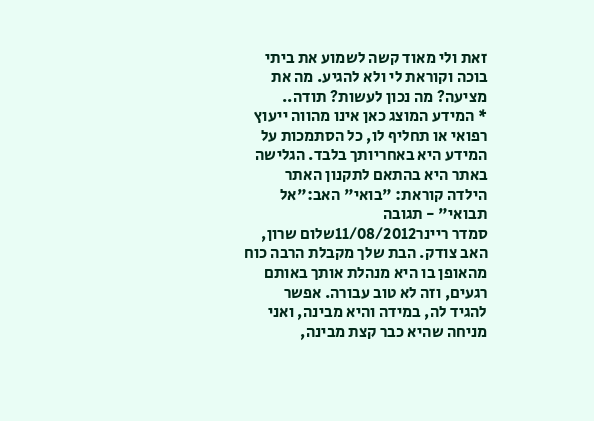זאת ולי מאוד קשה לשמוע את ביתי בוכה וקוראת לי ולא להגיע. מה את מציעה? מה נכון לעשות? תודה..
* המידע המוצג כאן אינו מהווה ייעוץ רפואי או תחליף לו, כל הסתמכות על המידע היא באחריותך בלבד. הגלישה באתר היא בהתאם לתקנון האתר הילדה קוראת: "בואי" האב:"אל תבואי" - תגובה
סמדר ריינר11/08/2012שלום שרון,
האב צודק. הבת שלך מקבלת הרבה כוח מהאופן בו היא מנהלת אותך באותם רגעים, וזה לא טוב עבורה. אפשר להגיד לה, במידה והיא מבינה, ואני מניחה שהיא כבר קצת מבינה,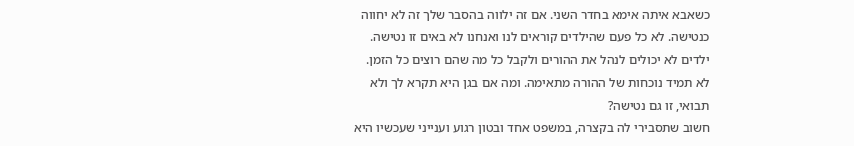כשאבא איתה אימא בחדר השני. אם זה ילווה בהסבר שלך זה לא יחווה כנטישה. לא כל פעם שהילדים קוראים לנו ואנחנו לא באים זו נטישה. ילדים לא יכולים לנהל את ההורים ולקבל כל מה שהם רוצים כל הזמן. לא תמיד נוכחות של ההורה מתאימה. ומה אם בגן היא תקרא לך ולא תבואי, זו גם נטישה?
חשוב שתסבירי לה בקצרה, במשפט אחד ובטון רגוע וענייני שעכשיו היא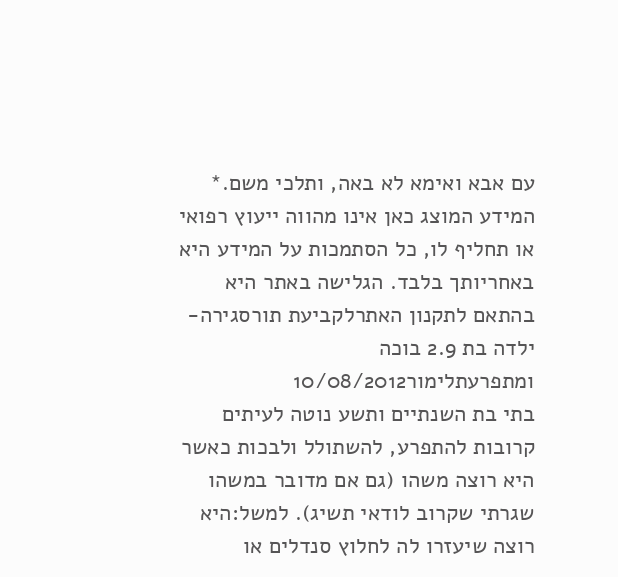עם אבא ואימא לא באה, ותלכי משם.* המידע המוצג כאן אינו מהווה ייעוץ רפואי או תחליף לו, כל הסתמכות על המידע היא באחריותך בלבד. הגלישה באתר היא בהתאם לתקנון האתרלקביעת תורסגירה- ילדה בת 2.9 בוכה ומתפרעתלימור10/08/2012
בתי בת השנתיים ותשע נוטה לעיתים קרובות להתפרע, להשתולל ולבכות כאשר היא רוצה משהו (גם אם מדובר במשהו שגרתי שקרוב לודאי תשיג). למשל:היא רוצה שיעזרו לה לחלוץ סנדלים או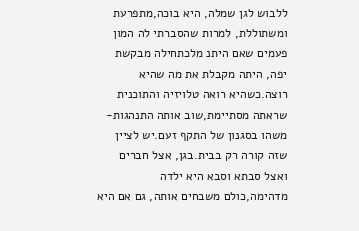ללבוש לגן שמלה, היא בוכה,מתפרעת ומשתוללת, למרות שהסברתי לה המון פעמים שאם היתנ מלכתחילה מבקשת יפה, היתה מקבלת את מה שהיא רוצה.כשהיא רואה טלויזיה והתוכנית שראתה מסתיימת,שוב אותה התנהגות- משהו בסגנון של התקף זעם.יש לציין שזה קורה רק בבית.בגן, אצל חברים ואצל סבתא וסבא היא ילדה מדהימה,כולם משבחים אותה, גם אם היא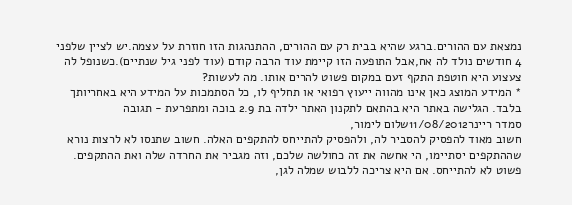נמצאת עם ההורים.ברגע שהיא בבית רק עם ההורים, ההתנהגות הזו חוזרת על עצמה.יש לציין שלפני 4 חודשים נולד לה אח,אבל התופעה הזו קיימת עוד הרבה קודם (עוד לפני גיל שנתיים).כשנופל לה צעצוע היא חוטפת התקף זעם במקום פשוט להרים אותו. מה לעשות?
* המידע המוצג כאן אינו מהווה ייעוץ רפואי או תחליף לו, כל הסתמכות על המידע היא באחריותך בלבד. הגלישה באתר היא בהתאם לתקנון האתר ילדה בת 2.9 בוכה ומתפרעת - תגובה
סמדר ריינר11/08/2012שלום לימור,
חשוב מאוד להפסיק להסביר לה, ולהפסיק להתייחס להתקפים האלה. חשוב שתנסו לא לרצות נורא שההתקפים יסתיימו, הי אחשה את זה כחולשה שלכם, וזה מגביר את החרדה שלה ואת ההתקפים. פשוט לא להתייחס. אם היא צריכה ללבוש שמלה לגן,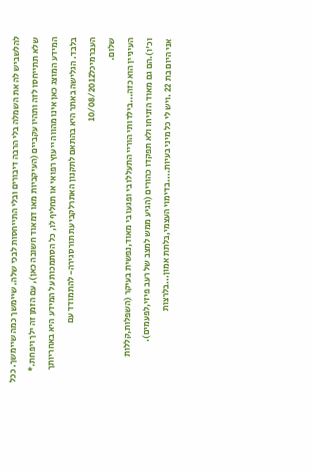להלשביש לה את השמלה בלי הרבה דיבורים ובלי התייחסות לבכי שלה. שיימשך כמה שיימשך. ככל שלא תתייחסו לזה ותהיו עקביים (העיקביות מאו דמאוד חשובה כאן), עם הזמן זה ילך ויפחת.* המידע המוצג כאן אינו מהווה ייעוץ רפואי או תחליף לו, כל הסתמכות על המידע היא באחריותך בלבד. הגלישה באתר היא בהתאם לתקנון האתרלקביעת תורסגירה- להתמודד עם העברמיכל10/08/2012
שלום.
העיניין הוא כזה...בילדותי הוריי התעללו בי ופגעו בי מאוד,נפשית בעיקר (השפלות,קללות וכ'ו).הם גם מאוד הזניחו ולא תפקדו כהורים (הגיע ממש למצב של רעב פיזי,לפעמים).
אני היום בת 22 .ויש לי כל מיני בעיות....בדימוי העצמי,בלתת אמון...בלרצות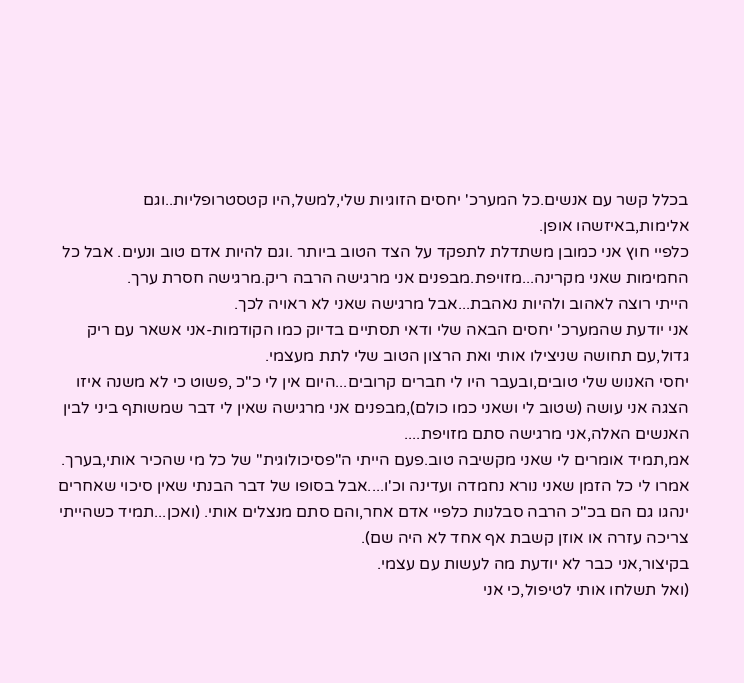בכלל קשר עם אנשים.כל המערכ' יחסים הזוגיות שלי,למשל,היו קטסטרופליות..וגם אלימות,באיזשהו אופן.
כלפיי חוץ אני כמובן משתדלת לתפקד על הצד הטוב ביותר .וגם להיות אדם טוב ונעים. אבל כל החמימות שאני מקרינה...מזויפת.מבפנים אני מרגישה הרבה ריק.מרגישה חסרת ערך.
הייתי רוצה לאהוב ולהיות נאהבת...אבל מרגישה שאני לא ראויה לכך.
אני יודעת שהמערכ' יחסים הבאה שלי ודאי תסתיים בדיוק כמו הקודמות-אני אשאר עם ריק גדול,עם תחושה שניצילו אותי ואת הרצון הטוב שלי לתת מעצמי.
יחסי האנוש שלי טובים,ובעבר היו לי חברים קרובים...היום אין לי כ"כ ,פשוט כי לא משנה איזו הצגה אני עושה (שטוב לי ושאני כמו כולם),מבפנים אני מרגישה שאין לי דבר שמשותף ביני לבין האנשים האלה,אני מרגישה סתם מזויפת....
אמ,תמיד אומרים לי שאני מקשיבה טוב.פעם הייתי ה"פסיכולוגית" של כל מי שהכיר אותי,בערך. אמרו לי כל הזמן שאני נורא נחמדה ועדינה וכ'ו....אבל בסופו של דבר הבנתי שאין סיכוי שאחרים ינהגו גם הם בכ"כ הרבה סבלנות כלפיי אדם אחר,והם סתם מנצלים אותי. (ואכן...תמיד כשהייתי צריכה עזרה או אוזן קשבת אף אחד לא היה שם).
בקיצור,אני כבר לא יודעת מה לעשות עם עצמי.
(ואל תשלחו אותי לטיפול,כי אני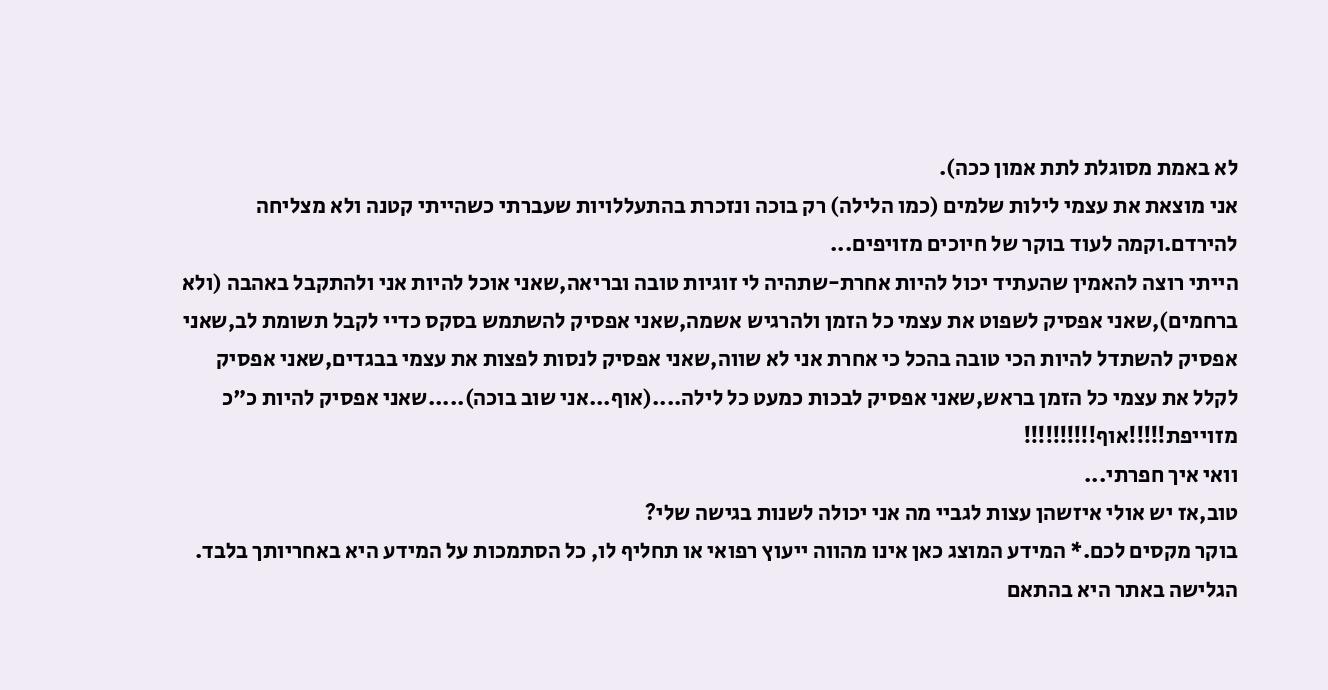לא באמת מסוגלת לתת אמון ככה).
אני מוצאת את עצמי לילות שלמים (כמו הלילה) רק בוכה ונזכרת בהתעללויות שעברתי כשהייתי קטנה ולא מצליחה להירדם.וקמה לעוד בוקר של חיוכים מזויפים...
הייתי רוצה להאמין שהעתיד יכול להיות אחרת-שתהיה לי זוגיות טובה ובריאה,שאני אוכל להיות אני ולהתקבל באהבה (ולא ברחמים),שאני אפסיק לשפוט את עצמי כל הזמן ולהרגיש אשמה,שאני אפסיק להשתמש בסקס כדיי לקבל תשומת לב,שאני אפסיק להשתדל להיות הכי טובה בהכל כי אחרת אני לא שווה,שאני אפסיק לנסות לפצות את עצמי בבגדים,שאני אפסיק לקלל את עצמי כל הזמן בראש,שאני אפסיק לבכות כמעט כל לילה....(אוף...אני שוב בוכה).....שאני אפסיק להיות כ"כ מזוייפת!!!!!אוף!!!!!!!!!!
וואי איך חפרתי...
טוב,אז יש אולי איזשהן עצות לגביי מה אני יכולה לשנות בגישה שלי?
בוקר מקסים לכם.* המידע המוצג כאן אינו מהווה ייעוץ רפואי או תחליף לו, כל הסתמכות על המידע היא באחריותך בלבד. הגלישה באתר היא בהתאם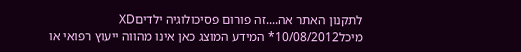לתקנון האתר אה....זה פורום פסיכולוגיה ילדיםXD
מיכל10/08/2012* המידע המוצג כאן אינו מהווה ייעוץ רפואי או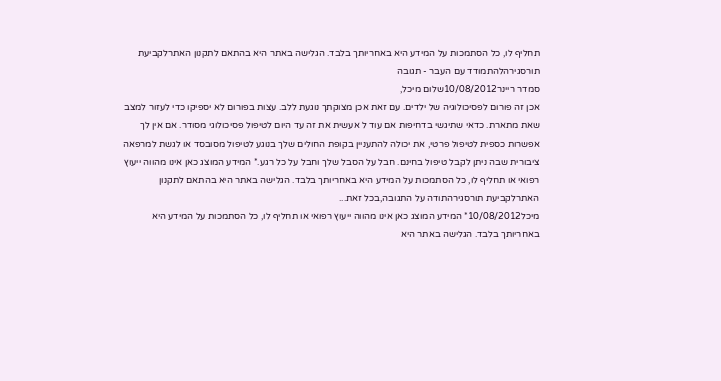תחליף לו, כל הסתמכות על המידע היא באחריותך בלבד. הגלישה באתר היא בהתאם לתקנון האתרלקביעת תורסגירהלהתמודד עם העבר - תגובה
סמדר ריינר10/08/2012שלום מיכל,
אכן זה פורום לפסיכולוגיה של ילדים. עם זאת אכן מצוקתך נוגעת ללב. עצות בפורום לא יספיקו כדי לעזור למצב שאת מתארת. כדאי שתיגשי בדחיפות אם עוד ל אעשית את זה עד היום לטיפול פסיכולוגי מסודר. אם אין לך אפשרות כספית לטיפול פרטי, את יכולה להתעניין בקופת החולים שלך בנוגע לטיפול מסובסד או לגשת למרפאה ציבורית שבה ניתן לקבל טיפול בחינם. חבל על הסבל שלך וחבל על כל רגע.* המידע המוצג כאן אינו מהווה ייעוץ רפואי או תחליף לו, כל הסתמכות על המידע היא באחריותך בלבד. הגלישה באתר היא בהתאם לתקנון האתרלקביעת תורסגירהתודה על התגובה,בכל זאת...
מיכל10/08/2012* המידע המוצג כאן אינו מהווה ייעוץ רפואי או תחליף לו, כל הסתמכות על המידע היא באחריותך בלבד. הגלישה באתר היא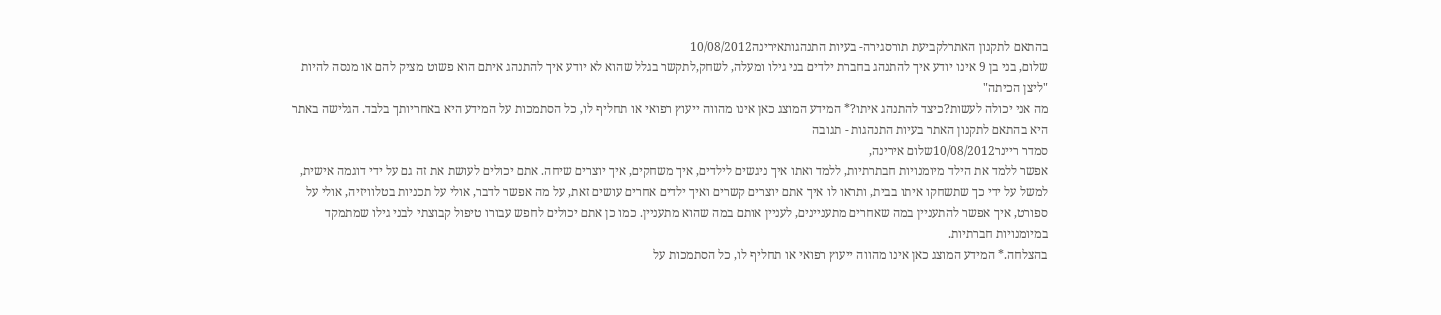בהתאם לתקנון האתרלקביעת תורסגירה- בעיות התנהגותאירינה10/08/2012
שלום, בני בן 9 אינו יודע איך להתנהג בחברת ילדים בני גילו ומעלה, לשחק,לתקשר בגלל שהוא לא יודע איך להתנהג איתם הוא פשוט מציק להם או מנסה להיות "ליצן הכיתה"
מה אני יכולה לעשות?כיצד להתנהג איתו?* המידע המוצג כאן אינו מהווה ייעוץ רפואי או תחליף לו, כל הסתמכות על המידע היא באחריותך בלבד. הגלישה באתר היא בהתאם לתקנון האתר בעיות התנהגות - תגובה
סמדר ריינר10/08/2012שלום אירינה,
אפשר ללמד את הילד מיומנויות חבתרתיות, ללמד ואתו איך ניגשים לילדים, איך משחקים, איך יוצרים שיחה. אתם יכולים לעושת את זה גם על ידי דוגמה אישית, למשל על ידי כך שתשחקו איתו בבית, ותראו לו איך אתם יוצרים קשרים ואיך ילדים אחרים עושים זאת, על מה אפשר לדבר, אולי על תכניות בטלוויזיה, אולי על ספורט, איך אפשר להתעניין במה שאחרים מתעניינים, לעניין אותם במה שהוא מתעניין. כמו כן אתם יכולים לחפש עבורו טיפול קבוצתי לבני גילו שמתמקד במיומנויות חברתיות.
בהצלחה.* המידע המוצג כאן אינו מהווה ייעוץ רפואי או תחליף לו, כל הסתמכות על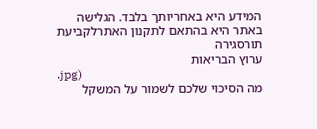המידע היא באחריותך בלבד. הגלישה באתר היא בהתאם לתקנון האתרלקביעת תורסגירה
ערוץ הבריאות
.jpg)
מה הסיכוי שלכם לשמור על המשקל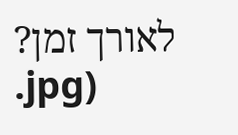לאורך זמן?
.jpg)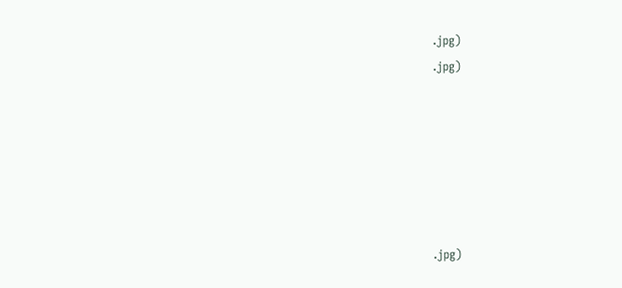.jpg)
.jpg)






.jpg)